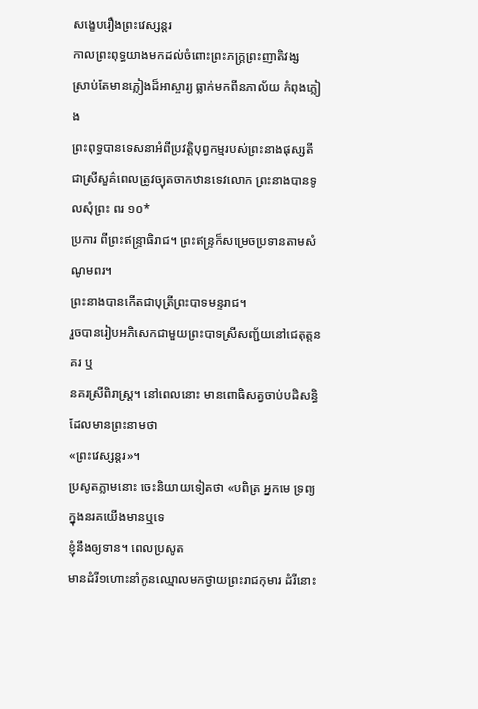សង្ខេបរឿងព្រះវេស្សន្ដរ
កាលព្រះពុទ្ធយាងមកដល់ចំពោះព្រះភក្ត្រព្រះញាតិវង្ស
ស្រាប់តែមានភ្លៀងដ៏អាស្ចារ្យ ធ្លាក់មកពីនភាល័យ កំពុងភ្លៀង
ព្រះពុទ្ធបានទេសនាអំពីប្រវត្តិបុព្វកម្មរបស់ព្រះនាងផុស្សតី
ជាស្រីសួគ៌ពេលត្រូវច្យុតចាកឋានទេវលោក ព្រះនាងបានទូលសុំព្រះ ពរ ១០*
ប្រការ ពីព្រះឥន្ទ្រាធិរាជ។ ព្រះឥន្ទ្រក៏សម្រេចប្រទានតាមសំណូមពរ។
ព្រះនាងបានកើតជាបុត្រីព្រះបាទមន្ទរាជ។
រួចបានរៀបអភិសេកជាមួយព្រះបាទស្រីសញ្ជ័យនៅជេតុត្តនគរ ឬ
នគរស្រីពិរាស្ត្រ។ នៅពេលនោះ មានពោធិសត្វចាប់បដិសន្ធិ ដែលមានព្រះនាមថា
«ព្រះវេស្សន្ដរ»។
ប្រសូតភ្លាមនោះ ចេះនិយាយទៀតថា «បពិត្រ អ្នកមេ ទ្រព្យក្នុងនរគយើងមានឬទេ
ខ្ញុំនឹងឲ្យទាន។ ពេលប្រសូត
មានដំរី១ហោះនាំកូនឈ្មោលមកថ្វាយព្រះរាជកុមារ ដំរីនោះ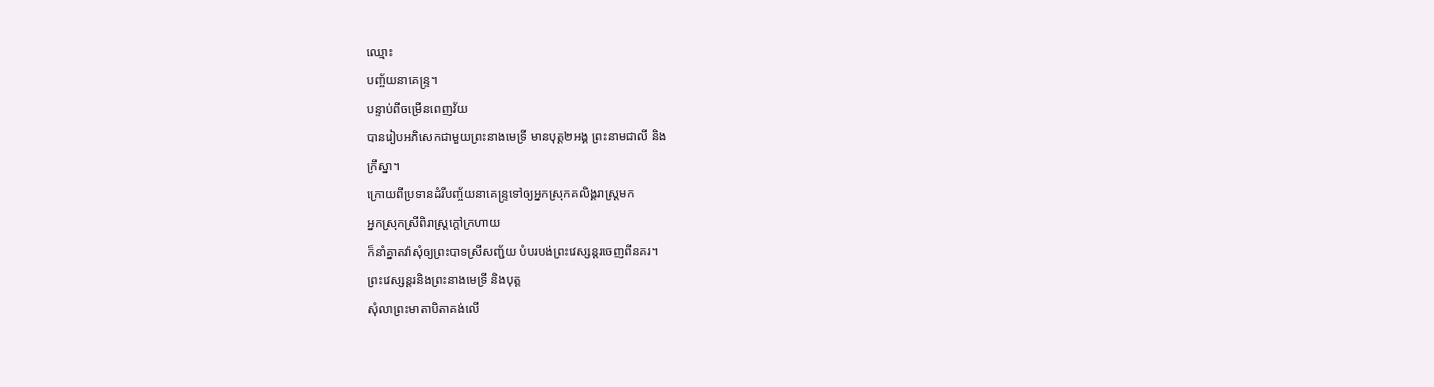ឈ្មោះ
បញ្ច័យនាគេន្ទ្រ។
បន្ទាប់ពីចម្រើនពេញវ័យ
បានរៀបអភិសេកជាមួយព្រះនាងមេទ្រី មានបុត្ត២អង្គ ព្រះនាមជាលី និង
ក្រឹស្នា។
ក្រោយពីប្រទានដំរីបញ្ច័យនាគេន្ទ្រទៅឲ្យអ្នកស្រុកគលិង្គរាស្ត្រមក
អ្នកស្រុកស្រីពិរាស្ត្រក្ដៅក្រហាយ
ក៏នាំគ្នាតវ៉ាសុំឲ្យព្រះបាទស្រីសញ្ជ័យ បំបរបង់ព្រះវេស្សន្តរចេញពីនគរ។
ព្រះវេស្សន្ដរនិងព្រះនាងមេទ្រី និងបុត្ត
សុំលាព្រះមាតាបិតាគង់លើ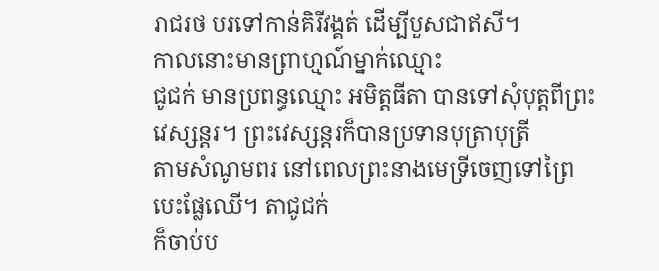រាជរថ បរទៅកាន់គិរីវង្គត់ ដើម្បីបួសជាឥសី។
កាលនោះមានព្រាហ្មណ៍ម្នាក់ឈ្មោះ
ជូជក់ មានប្រពន្ធឈ្មោះ អមិត្តធីតា បានទៅសុំបុត្តពីព្រះវេស្សន្ដរ។ ព្រះវេស្សន្ដរក៏បានប្រទានបុត្រាបុត្រី
តាមសំណូមពរ នៅពេលព្រះនាងមេទ្រីចេញទៅព្រៃបេះផ្លែឈើ។ តាជូជក់
ក៏ចាប់ប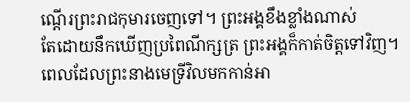ណ្ដើរព្រះរាជកុមារចេញទៅ។ ព្រះអង្គខឹងខ្លាំងណាស់
តែដោយនឹកឃើញប្រពៃណីក្សត្រ ព្រះអង្គក៏កាត់ចិត្តទៅវិញ។
ពេលដែលព្រះនាងមេទ្រីវិលមកកាន់អា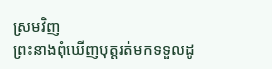ស្រមវិញ
ព្រះនាងពុំឃើញបុត្តរត់មកទទួលដូ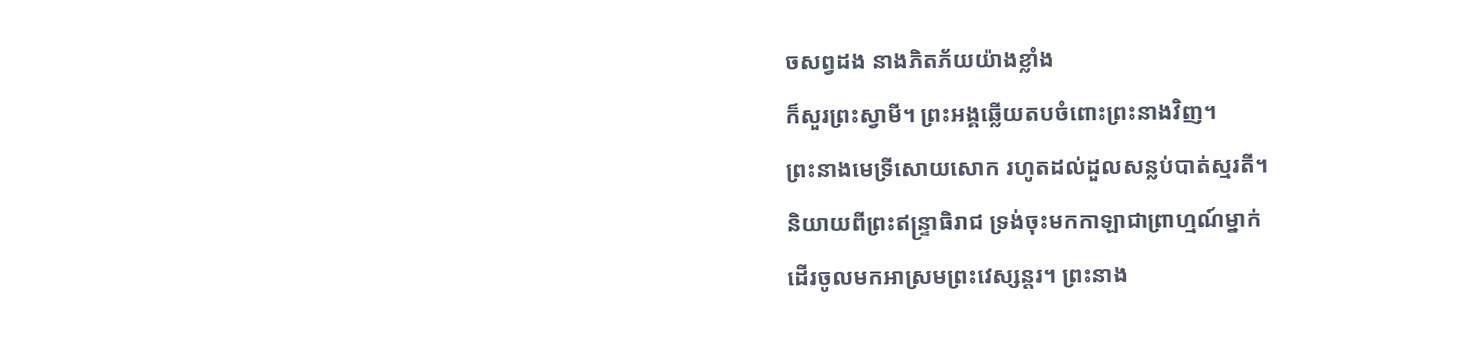ចសព្វដង នាងភិតភ័យយ៉ាងខ្លាំង
ក៏សួរព្រះស្វាមី។ ព្រះអង្គឆ្លើយតបចំពោះព្រះនាងវិញ។
ព្រះនាងមេទ្រីសោយសោក រហូតដល់ដួលសន្លប់បាត់ស្មរតី។
និយាយពីព្រះឥន្ទ្រាធិរាជ ទ្រង់ចុះមកកាឡាជាព្រាហ្មណ៍ម្នាក់
ដើរចូលមកអាស្រមព្រះវេស្សន្ដរ។ ព្រះនាង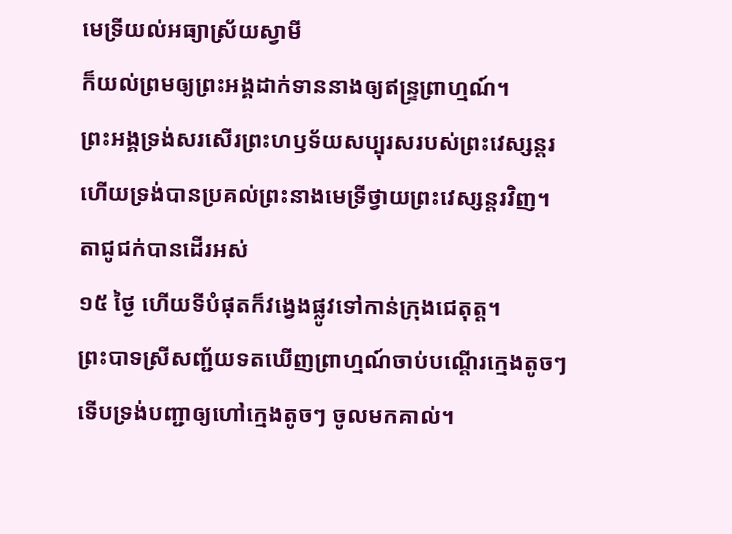មេទ្រីយល់អធ្យាស្រ័យស្វាមី
ក៏យល់ព្រមឲ្យព្រះអង្គដាក់ទាននាងឲ្យឥន្ទ្រព្រាហ្មណ៍។
ព្រះអង្គទ្រង់សរសើរព្រះហឫទ័យសប្បុរសរបស់ព្រះវេស្សន្ដរ
ហើយទ្រង់បានប្រគល់ព្រះនាងមេទ្រីថ្វាយព្រះវេស្សន្ដរវិញ។
តាជូជក់បានដើរអស់
១៥ ថ្ងៃ ហើយទីបំផុតក៏វង្វេងផ្លូវទៅកាន់ក្រុងជេតុត្ត។
ព្រះបាទស្រីសញ្ជ័យទតឃើញព្រាហ្មណ៍ចាប់បណ្ដើរក្មេងតូចៗ
ទើបទ្រង់បញ្ជាឲ្យហៅក្មេងតូចៗ ចូលមកគាល់។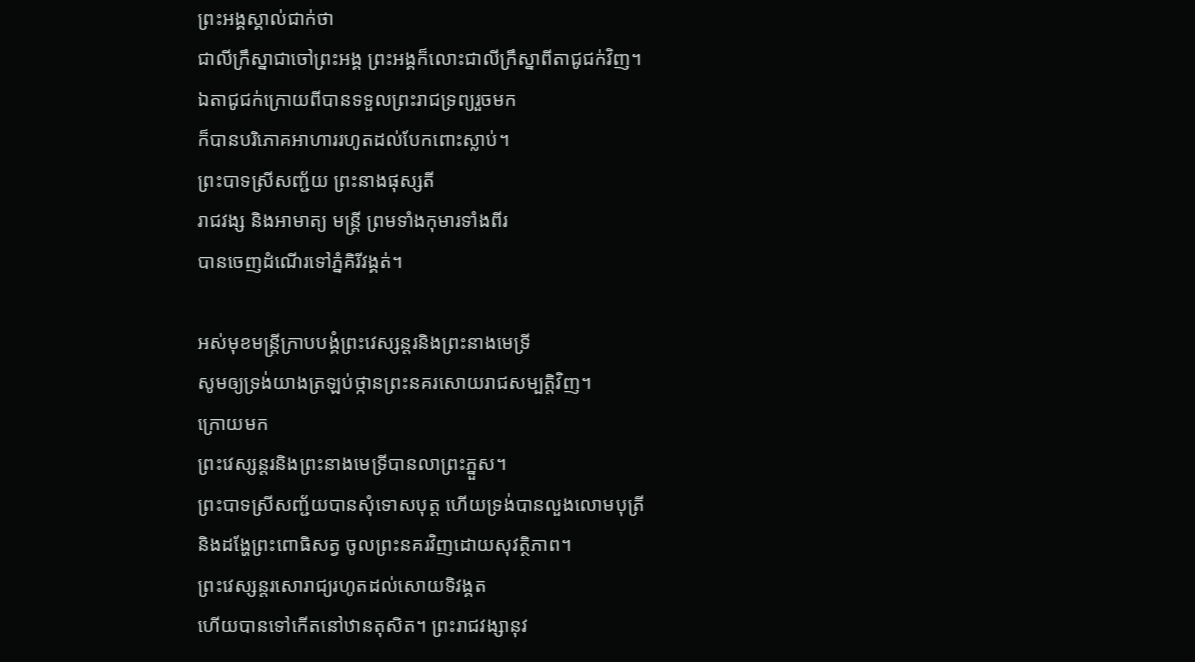ព្រះអង្គស្គាល់ជាក់ថា
ជាលីក្រឹស្នាជាចៅព្រះអង្គ ព្រះអង្គក៏លោះជាលីក្រឹស្នាពីតាជូជក់វិញ។
ឯតាជូជក់ក្រោយពីបានទទួលព្រះរាជទ្រព្យរួចមក
ក៏បានបរិភោគអាហាររហូតដល់បែកពោះស្លាប់។
ព្រះបាទស្រីសញ្ជ័យ ព្រះនាងផុស្សតី
រាជវង្ស និងអាមាត្យ មន្ត្រី ព្រមទាំងកុមារទាំងពីរ
បានចេញដំណើរទៅភ្នំគិរីវង្គត់។

អស់មុខមន្ត្រីក្រាបបង្គំព្រះវេស្សន្ដរនិងព្រះនាងមេទ្រី
សូមឲ្យទ្រង់យាងត្រឡប់ថ្កានព្រះនគរសោយរាជសម្បត្តិវិញ។
ក្រោយមក
ព្រះវេស្សន្ដរនិងព្រះនាងមេទ្រីបានលាព្រះភ្នួស។
ព្រះបាទស្រីសញ្ជ័យបានសុំទោសបុត្ត ហើយទ្រង់បានលួងលោមបុត្រី
និងដង្ហែព្រះពោធិសត្វ ចូលព្រះនគរវិញដោយសុវត្ថិភាព។
ព្រះវេស្សន្ដរសោរាជ្យរហូតដល់សោយទិវង្គត
ហើយបានទៅកើតនៅឋានតុសិត។ ព្រះរាជវង្សានុវ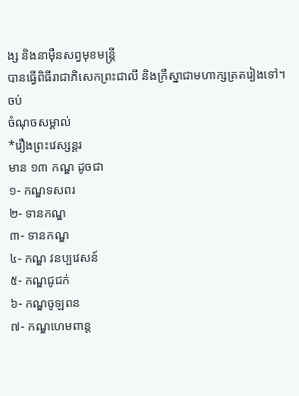ង្ស និងនាម៉ឺនសព្វមុខមន្ត្រី
បានធ្វើពិធីរាជាភិសេកព្រះជាលី និងក្រឹស្នាជាមហាក្សត្រតរៀងទៅ។
ចប់
ចំណុចសម្គាល់
*រឿងព្រះវេស្សន្ដរ
មាន ១៣ កណ្ឌ ដូចជា
១- កណ្ឌទសពរ
២- ទានកណ្ឌ
៣- ទានកណ្ឌ
៤- កណ្ឌ វនប្បវេសន៍
៥- កណ្ឌជូជក់
៦- កណ្ឌចូឡពន
៧- កណ្ឌហេមពាន្ត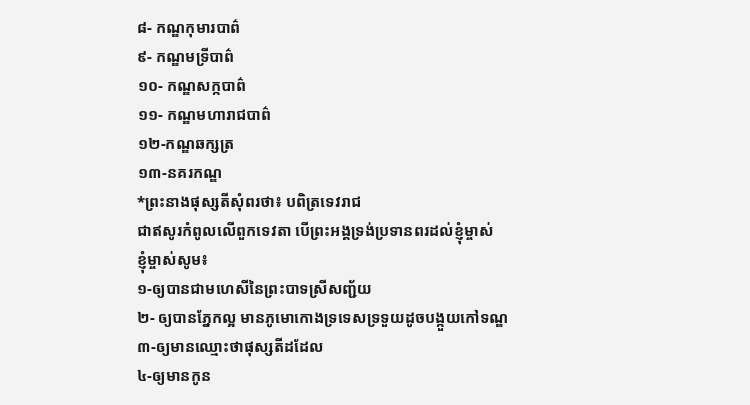៨- កណ្ឌកុមារបាព៌
៩- កណ្ឌមទ្រីបាព៌
១០- កណ្ឌសក្កបាព៌
១១- កណ្ឌមហារាជបាព៌
១២-កណ្ឌឆក្សត្រ
១៣-នគរកណ្ឌ
*ព្រះនាងផុស្សតីសុំពរថា៖ បពិត្រទេវរាជ
ជាឥសូរកំពូលលើពួកទេវតា បើព្រះអង្គទ្រង់ប្រទានពរដល់ខ្ញុំម្ចាស់
ខ្ញុំម្ចាស់សូម៖
១-ឲ្យបានជាមហេសីនៃព្រះបាទស្រីសញ្ជ័យ
២- ឲ្យបានភ្នែកល្អ មានភូមោកោងទ្រទេសទ្រទួយដូចបង្កួយកៅទណ្ឌ
៣-ឲ្យមានឈ្មោះថាផុស្សតីដដែល
៤-ឲ្យមានកូន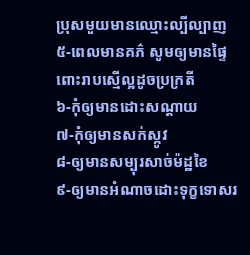ប្រុសមួយមានឈ្មោះល្បីល្បាញ
៥-ពេលមានគភ៌ សូមឲ្យមានផ្ទៃពោះរាបស្មើល្អដូចប្រក្រតី
៦-កុំឲ្យមានដោះសណ្ដាយ
៧-កុំឲ្យមានសក់ស្កូវ
៨-ឲ្យមានសម្បុរសាច់ម៉ដ្ឋខៃ
៩-ឲ្យមានអំណាចដោះទុក្ខទោសរ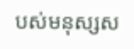បស់មនុស្សស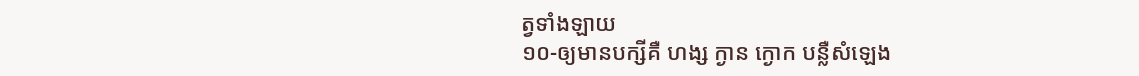ត្វទាំងឡាយ
១០-ឲ្យមានបក្សីគឺ ហង្ស ក្ងាន ក្ងោក បន្លឺសំឡេង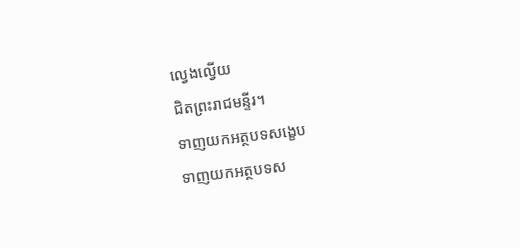ល្វេងល្វើយ
ជិតព្រះរាជមន្ទីរ។
ទាញយកអត្ថបទសង្ខេប
ទាញយកអត្ថបទស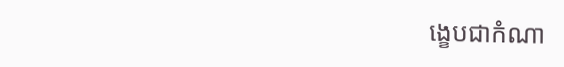ង្ខេបជាកំណា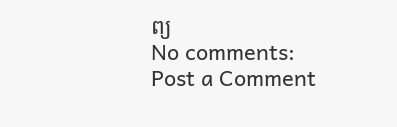ព្យ
No comments:
Post a Comment